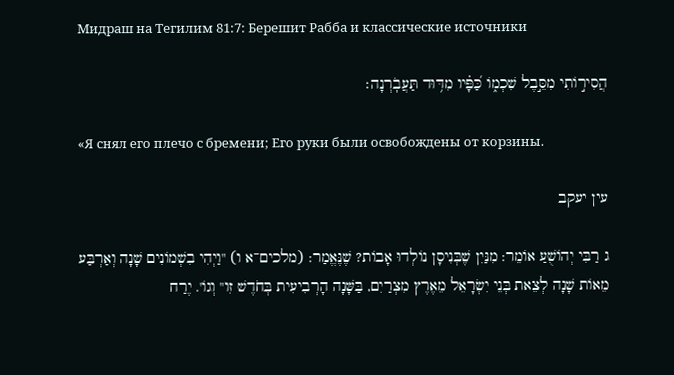Мидраш на Тегилим 81:7: Берешит Рабба и классические источники

הֲסִיר֣וֹתִי מִסֵּ֣בֶל שִׁכְמ֑וֹ כַּ֝פָּ֗יו מִדּ֥וּד תַּעֲבֹֽרְנָה׃

«Я снял его плечо с бремени; Его руки были освобождены от корзины.

עין יעקב

ג רַבִּי יְהוֹשֻׁעַ אוֹמֵר: מִנַּיִן שֶׁבְּנִיסָן נוֹלְדוּ אָבוֹת? שֶׁנֶּאֱמַר: (מלכים־א ו) "וַיְהִי בִשְׁמוֹנִים שָׁנָה וְאַרְבַּע מֵאוֹת שָׁנָה לְצֵאת בְּנֵי יִשְׂרָאֵל מֵאֶרֶץ מִצְרַיִם, בַּשָּׁנָה הָרְבִיעִית בְּחֹדֶשׁ זִו" וְגוֹ'. יֶרַח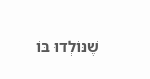שֶׁנּוֹלְדוּ בּוֹ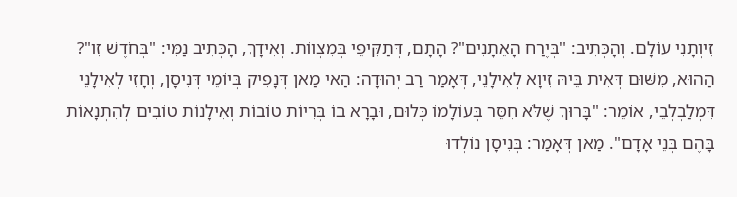זִיוְתָנִי עוֹלָם. וְהָכְּתִיב: "בְּיֶרַח הָאֵתָנִים"? הָתָם, דְּתַקִּיפֵי בְּמִצְווֹת. וְאִידָךְ, הָכְּתִיב נַמִּי: "בְּחֹדֶשׁ זִו"? הַהוּא, מִשּׁוּם דְּאִית בֵּיהּ זִיוָא לְאִילָנֵי, דְּאָמַר רַב יְהוּדָה: הַאי מַאן דְּנָפִיק בְּיוֹמֵי דְּנִיסָן, וְחָזִי לְאִילָנֵי דִּמְלַבְלְבֵי, אוֹמֵר: "בָּרוּךְ שֶׁלֹּא חִסֵּר בְּעוֹלָמוֹ כְּלוּם, וּבָרָא בוֹ בְּרִיוֹת טוֹבוֹת וְאִילָנוֹת טוֹבִים לְהִתְנָאוֹת בָּהֶם בְּנֵי אָדָם". מַאן דְּאָמַר: בְּנִיסָן נוֹלְדוּ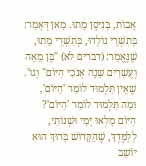אָבוֹת, בְּנִיסָן מֵתוּ. מַאן דְּאָמַר: בְּתִשְׁרֵי נוֹלְדוּ, בְּתִשְׁרֵי מֵתוּ, שֶׁנֶּאֱמַר: (דברים לא) "בֶּן מֵאָה וְעֶשְׁרִים שָׁנָה אָנֹכִי הַיּוֹם" וְגוֹ'. שֶׁאֵין תַּלְמוּד לוֹמַר 'הַיּוֹם', וּמַה תַּלְמוּד לוֹמַר 'הַיּוֹם'? הַיּוֹם מָלְאוּ יָמַי וּשְׁנוֹתַי, לְלַמֶּדְךָ, שֶׁהַקָּדוֹשׁ בָּרוּךְ הוּא יוֹשֵׁב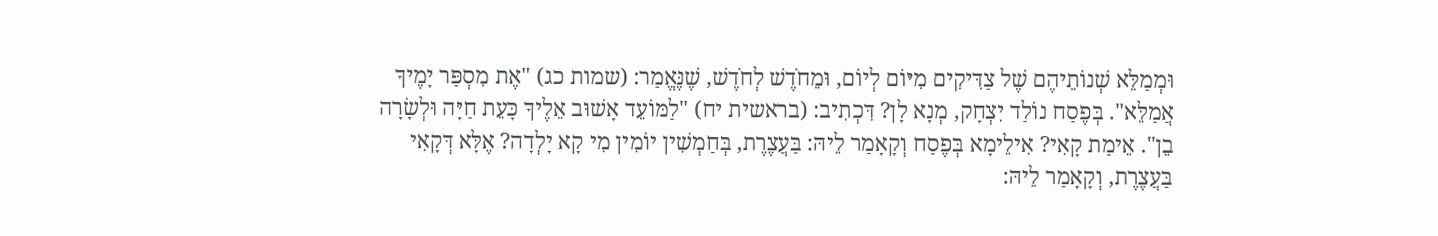וּמְמַלֵּא שְׁנוֹתֵיהֶם שֶׁל צַדִּיקִים מִיּוֹם לְיוֹם, וּמֵחֹדֶשׁ לְחֹדֶשׁ, שֶׁנֶּאֱמַר: (שמות כג) "אֶת מִסְפַּר יָמֶיךָ אֲמַלֵּא". בְּפֶסַח נוֹלַד יִצְחָק, מְנָא לָן? דִּכְתִיב: (בראשית יח) "לַמּוֹעֵד אָשׁוּב אֵלֶיךָ כָּעֵת חַיָּה וּלְשָׂרָה בֵן". אֵימַת קָאִי? אִילֵימָא בְּפֶסַח וְקָאָמַר לֵיהּ: בַּעֲצֶרֶת, בְּחַמְשִׁין יוֹמִין מִי קָא יָלְדָה? אֶלָּא דְּקָאִי בַּעֲצֶרֶת, וְקָאָמַר לֵיהּ: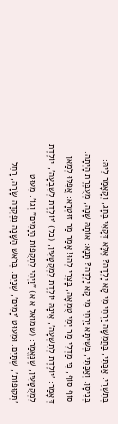בְּתִשְׁרֵי. אַכַּתִּי, בַּחֲמִשָּׁה יַרְחֵי מִי קָא יָלְדָה? אֶלָּא דְּקָאִי בֶּחָג, וְקָאָמַר לֵיהּ: בְּנִיסָן. וְאַכַּתִּי, בְּשִׁיתָּא יַרְחֵי מִי קָא יָלְדָה? תָּנָא: אוֹתָהּ שָׁנָה, מְעֻבֶּרֶת הָיְתָה. סוֹף סוֹף, כִּי מַדְלִי מַר יְמֵי טֻמְאָה, בָּצְרֵי לְהוּ! אָמַר מַר זוּטְרָא: אֲפִלּוּ לְמַאן דְּאָמַר: 'יוֹלֶדֶת לְתִשְׁעָה', אֵינָהּ יוֹלֶדֶת לִמְקֻטָּעִין, (כל) 'יוֹלֶדֶת לְשִׁבְעָה', יוֹלֶדֶת לִמְקֻטָּעִין, שֶׁנֶּאֱמַר: (שמואל א א) "וַיְהִי לִתְקֻפוֹת הַיָמִים" וְגוֹ'. מִעוּט 'תְּקוּפוֹת', שְׁתַּיִם. וּמִעוּט 'יָמִים', שְׁנַיִם. בְּרֹאשׁ הַשָּׁנָה נִפְקְדָה שָׂרָה, רָחֵל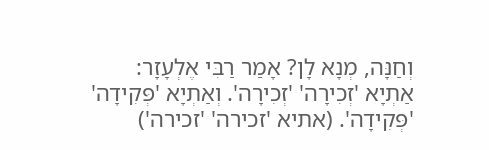וְחַנָּה, מְנָא לָן? אָמַר רַבִּי אֶלְעָזָר: אַתְיָא 'זְכִירָה' 'זְכִירָה'. וְאַתְיָא 'פְּקִידָה' 'פְּקִידָה'. (אתיא 'זכירה' 'זכירה')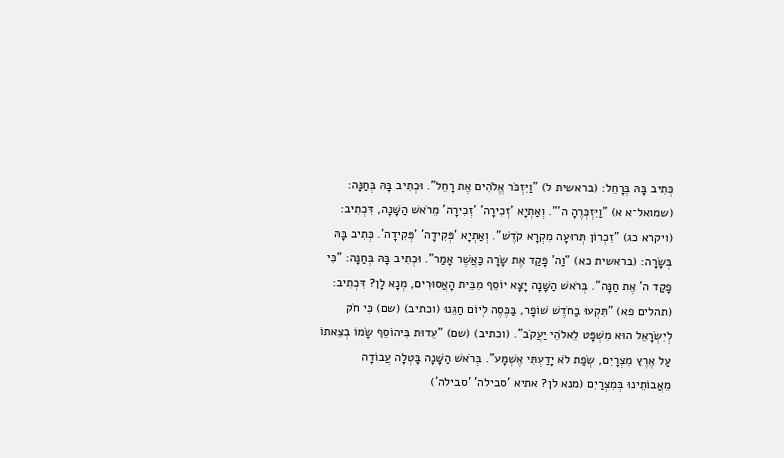כְּתִיב בָּהּ בְּרָחֵל: (בראשית ל) "וַיִּזְכֹּר אֱלֹהִים אֶת רָחֵל". וּכְתִיב בָּהּ בְּחַנָּה: (שמואל־א א) "וַיִּזְכְּרֶהָ ה'". וְאַתְיָא 'זְכִירָה' 'זְכִירָה' מֵרֹאשׁ הַשָּׁנָה, דִּכְתִיב: (ויקרא כג) "זִכְרוֹן תְּרוּעָה מִקְרָא קֹדֶשׁ". וְאַתְיָא 'פְּקִידָה' 'פְּקִידָה'. כְּתִיב בָּהּ בְּשָׂרָה: (בראשית כא) "וַה' פָּקַד אֶת שָׂרָה כַּאֲשֶׁר אָמַר". וּכְתִיב בָּהּ בְּחַנָּה: "כִּי פָקַד ה' אֶת חַנָּה". בְּרֹאשׁ הַשָּׁנָה יָצָא יוֹסֵף מִבֵּית הָאֲסוּרִים, מְנָא לָן? דִּכְתִיב: (תהלים פא) "תִּקְעוּ בַחֹדֶשׁ שׁוֹפָר, בַּכֶּסֶה לְיוֹם חַגֵנוּ (וכתיב) (שם) כִּי חֹק לְיִשְׂרָאֵל הוּא מִשְׁפָּט לֵאלֹהֵי יַעֲקֹב". (וכתיב) (שם) "עֵדוּת בִּיהוֹסֵף שָׂמוֹ בְצֵאתוֹ עַל אֶרֶץ מִצְרָיִם, שְׂפַת לֹא יָדַעְתִּי אֶשְׁמָע". בְּרֹאשׁ הַשָּׁנָה בָּטְלָה עֲבוֹדָה מֵאֲבוֹתֵינוּ בְּמִצְרַיִם (מנא לן? אתיא 'סבילה' 'סבילה')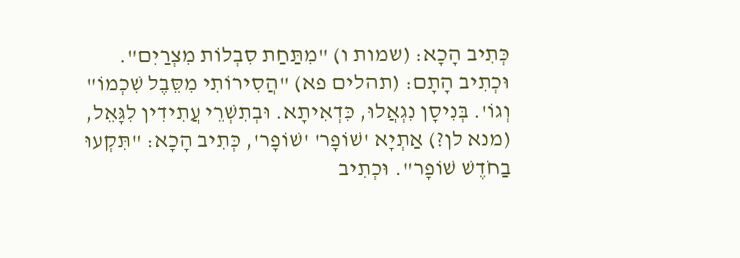כְּתִיב הָכָא: (שמות ו) "מִתַּחַת סִבְלוֹת מִצְרַיִם". וּכְתִיב הָתָם: (תהלים פא) "הֲסִירוֹתִי מִסֵּבֶל שִׁכְמוֹ" וְגוֹ'. בְּנִיסָן נִגְאֲלוּ, כִּדְאִיתָא. וּבְתִשְׁרֵי עֲתִידִין לִגָּאֵל, (מנא לן?) אַתְיָא 'שׁוֹפָר' 'שׁוֹפָר', כְּתִיב הָכָא: "תִּקְעוּ בַחֹדֶשׁ שׁוֹפָר". וּכְתִיב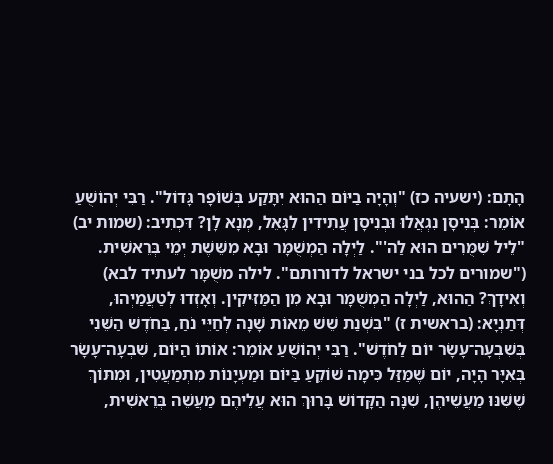הָתָם: (ישעיה כז) "וְהָיָה בַיּוֹם הַהוּא יִתָּקַע בְּשׁוֹפָר גָּדוֹל". רַבִּי יְהוֹשֻׁעַ אוֹמֵר: בְּנִיסָן נִגְאֲלוּ וּבְנִיסָן עֲתִידִין לִגָּאֵל, מְנָא לָן? דִּכְתִיב: (שמות יב) "לֵיל שִׁמֻּרִים הוּא לַה'". לַיְלָה הַמְשֻׁמָּר וּבָא מִשֵּׁשֶׁת יְמֵי בְּרֵאשִׁית. ("שמורים לכל בני ישראל לדורותם". לילה משֻׁמָּר לעתיד לבא) וְאִידָךְ? הַהוּא, לַיְלָה הַמְשֻׁמָּר וּבָא מִן הַמַּזִּיקִין. וְאָזְדוּ לְטַעֲמַיְהוּ, דְּתַנְיָא: (בראשית ז) "בִּשְׁנַת שֵׁשׁ מֵאוֹת שָׁנָה לְחַיֵּי נֹחַ, בַּחֹדֶשׁ הַשֵּׁנִי בְּשִׁבְעָה־עָשָׂר יוֹם לַחֹדֶשׁ". רַבִּי יְהוֹשֻׁעַ אוֹמֵר: אוֹתוֹ הַיּוֹם, שִׁבְעָה־עָשָׂר בְּאִיָּר הָיָה, יוֹם שֶׁמַּזַּל כִּימָה שׁוֹקֵעַ בַּיּוֹם וּמַעְיָנוֹת מִתְמַעֲטִין, וּמִתּוֹךְ שֶׁשִּׁנּוּ מַעֲשֵׁיהֶן, שִׁנָּה הַקָּדוֹשׁ בָּרוּךְ הוּא עֲלֵיהֶם מַעֲשֵׁה בְּרֵאשִׁית,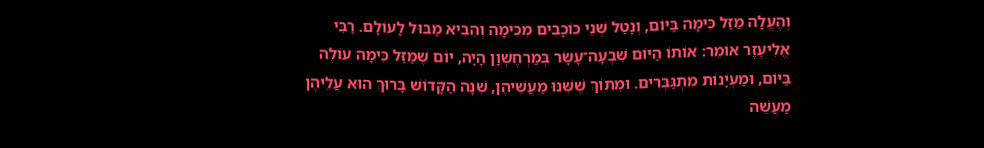וְהֶעֱלָה מַזַּל כִּימָה בַּיּוֹם, וְנָטַל שְׁנֵי כּוֹכָבִים מִכִּימָה וְהֵבִיא מַבּוּל לָעוֹלָם. רַבִּי אֱלִיעֶזֶר אוֹמֵר: אוֹתוֹ הַיּוֹם שִׁבְעָה־עָשָׂר בְּמַרְחֶשְׁוָן הָיָה, יוֹם שֶׁמַּזַּל כִּימָה עוֹלֶה בַּיּוֹם, וּמַעְיָנוֹת מִתְגַּבְּרִים. וּמִתּוֹךְ שֶׁשִּׁנּוּ מַעֲשֵׁיהֶן, שִׁנָּה הַקָּדוֹשׁ בָּרוּךְ הוּא עֲלֵיהֶן מַעֲשֵׁה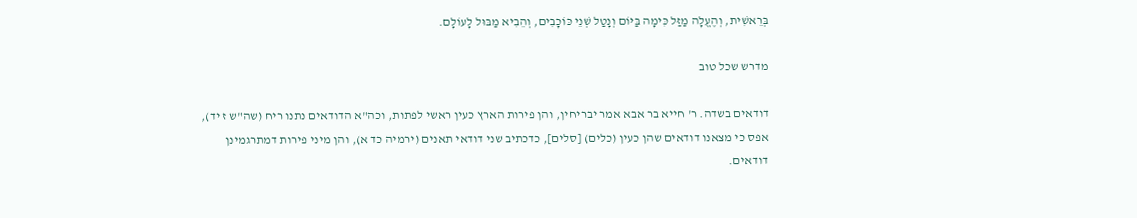בְּרֵאשִׁית, וְהֶעֱלָה מַזַּל כִּימָה בַּיּוֹם וְנָטַל שְׁנֵי כּוֹכָבִים, וְהֵבִיא מַבּוּל לָעוֹלָם.

מדרש שכל טוב

דודאים בשדה. ר' חייא בר אבא אמר יבריחין, והן פירות הארץ כעין ראשי לפתות, וכה"א הדודאים נתנו ריח (שה"ש ז יד), אפס כי מצאנו דודאים שהן כעין (כלים) [סלים], כדכתיב שני דודאי תאנים (ירמיה כד א), והן מיני פירות דמתרגמינן דודאים.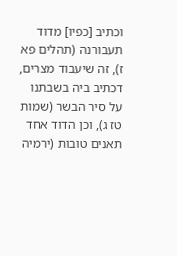וכתיב [כפיו] מדוד תעבורנה (תהלים פא ז), זה שיעבוד מצרים, דכתיב ביה בשבתנו על סיר הבשר (שמות טז ג), וכן הדוד אחד תאנים טובות (ירמיה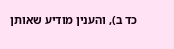כד ב), והענין מודיע שאותן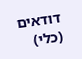דודאים (כלי)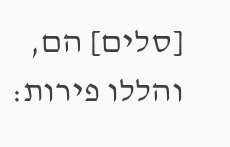[סלים] הם, והללו פירות: